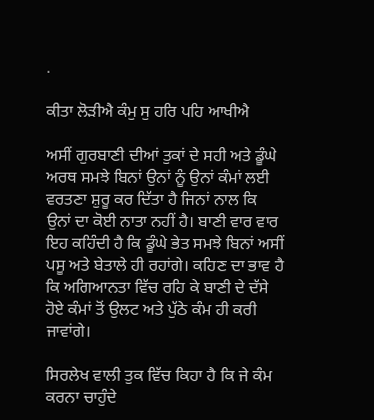.

ਕੀਤਾ ਲੋੜੀਐ ਕੰਮੁ ਸੁ ਹਰਿ ਪਹਿ ਆਖੀਐ

ਅਸੀਂ ਗੁਰਬਾਣੀ ਦੀਆਂ ਤੁਕਾਂ ਦੇ ਸਹੀ ਅਤੇ ਡੂੰਘੇ ਅਰਥ ਸਮਝੇ ਬਿਨਾਂ ਉਨਾਂ ਨੂੰ ਉਨਾਂ ਕੰਮਾਂ ਲਈ ਵਰਤਣਾ ਸ਼ੁਰੂ ਕਰ ਦਿੱਤਾ ਹੈ ਜਿਨਾਂ ਨਾਲ ਕਿ ਉਨਾਂ ਦਾ ਕੋਈ ਨਾਤਾ ਨਹੀਂ ਹੈ। ਬਾਣੀ ਵਾਰ ਵਾਰ ਇਹ ਕਹਿੰਦੀ ਹੈ ਕਿ ਡੂੰਘੇ ਭੇਤ ਸਮਝੇ ਬਿਨਾਂ ਅਸੀਂ ਪਸੂ ਅਤੇ ਬੇਤਾਲੇ ਹੀ ਰਹਾਂਗੇ। ਕਹਿਣ ਦਾ ਭਾਵ ਹੈ ਕਿ ਅਗਿਆਨਤਾ ਵਿੱਚ ਰਹਿ ਕੇ ਬਾਣੀ ਦੇ ਦੱਸੇ ਹੋਏ ਕੰਮਾਂ ਤੋਂ ਉਲਟ ਅਤੇ ਪੁੱਠੇ ਕੰਮ ਹੀ ਕਰੀ ਜਾਵਾਂਗੇ।

ਸਿਰਲੇਖ ਵਾਲੀ ਤੁਕ ਵਿੱਚ ਕਿਹਾ ਹੈ ਕਿ ਜੇ ਕੰਮ ਕਰਨਾ ਚਾਹੁੰਦੇ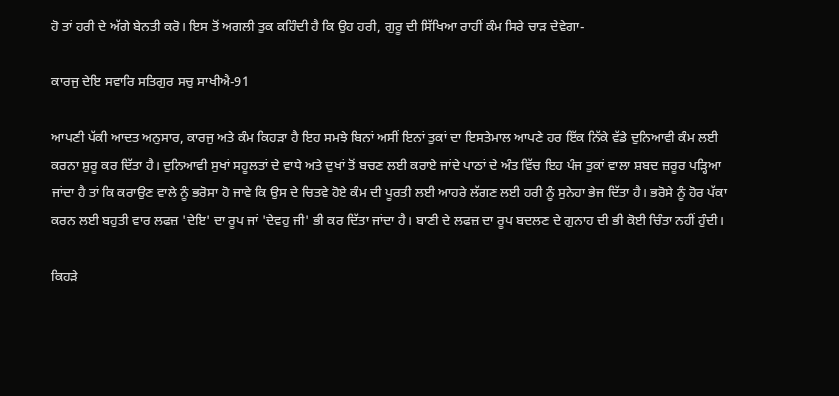ਹੋ ਤਾਂ ਹਰੀ ਦੇ ਅੱਗੇ ਬੇਨਤੀ ਕਰੋ। ਇਸ ਤੋਂ ਅਗਲੀ ਤੁਕ ਕਹਿੰਦੀ ਹੈ ਕਿ ਉਹ ਹਰੀ, ਗੁਰੂ ਦੀ ਸਿੱਖਿਆ ਰਾਹੀਂ ਕੰਮ ਸਿਰੇ ਚਾੜ ਦੇਵੇਗਾ-

ਕਾਰਜੁ ਦੇਇ ਸਵਾਰਿ ਸਤਿਗੁਰ ਸਚੁ ਸਾਖੀਐ-91

ਆਪਣੀ ਪੱਕੀ ਆਦਤ ਅਨੁਸਾਰ, ਕਾਰਜੁ ਅਤੇ ਕੰਮ ਕਿਹੜਾ ਹੈ ਇਹ ਸਮਝੇ ਬਿਨਾਂ ਅਸੀਂ ਇਨਾਂ ਤੁਕਾਂ ਦਾ ਇਸਤੇਮਾਲ ਆਪਣੇ ਹਰ ਇੱਕ ਨਿੱਕੇ ਵੱਡੇ ਦੁਨਿਆਵੀ ਕੰਮ ਲਈ ਕਰਨਾ ਸ਼ੁਰੂ ਕਰ ਦਿੱਤਾ ਹੈ। ਦੁਨਿਆਵੀ ਸੁਖਾਂ ਸਹੂਲਤਾਂ ਦੇ ਵਾਧੇ ਅਤੇ ਦੁਖਾਂ ਤੋਂ ਬਚਣ ਲਈ ਕਰਾਏ ਜਾਂਦੇ ਪਾਠਾਂ ਦੇ ਅੰਤ ਵਿੱਚ ਇਹ ਪੰਜ ਤੁਕਾਂ ਵਾਲਾ ਸ਼ਬਦ ਜ਼ਰੂਰ ਪੜ੍ਹਿਆ ਜਾਂਦਾ ਹੈ ਤਾਂ ਕਿ ਕਰਾਉਣ ਵਾਲੇ ਨੂੰ ਭਰੋਸਾ ਹੋ ਜਾਵੇ ਕਿ ਉਸ ਦੇ ਚਿਤਵੇ ਹੋਏ ਕੰਮ ਦੀ ਪੂਰਤੀ ਲਈ ਆਹਰੇ ਲੱਗਣ ਲਈ ਹਰੀ ਨੂੰ ਸੁਨੇਹਾ ਭੇਜ ਦਿੱਤਾ ਹੈ। ਭਰੋਸੇ ਨੂੰ ਹੋਰ ਪੱਕਾ ਕਰਨ ਲਈ ਬਹੁਤੀ ਵਾਰ ਲਫਜ਼ 'ਦੇਇ' ਦਾ ਰੂਪ ਜਾਂ 'ਦੇਵਹੁ ਜੀ' ਭੀ ਕਰ ਦਿੱਤਾ ਜਾਂਦਾ ਹੈ। ਬਾਣੀ ਦੇ ਲਫਜ਼ ਦਾ ਰੂਪ ਬਦਲਣ ਦੇ ਗੁਨਾਹ ਦੀ ਭੀ ਕੋਈ ਚਿੰਤਾ ਨਹੀਂ ਹੁੰਦੀ।

ਕਿਹੜੇ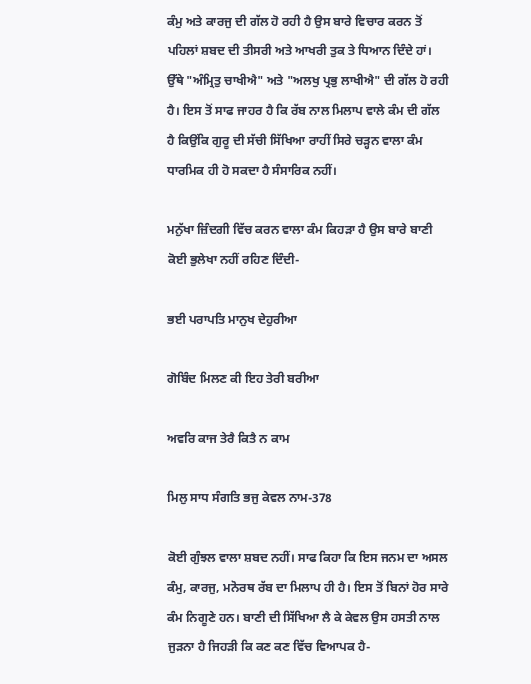ਕੰਮੁ ਅਤੇ ਕਾਰਜੁ ਦੀ ਗੱਲ ਹੋ ਰਹੀ ਹੈ ਉਸ ਬਾਰੇ ਵਿਚਾਰ ਕਰਨ ਤੋਂ ਪਹਿਲਾਂ ਸ਼ਬਦ ਦੀ ਤੀਸਰੀ ਅਤੇ ਆਖਰੀ ਤੁਕ ਤੇ ਧਿਆਨ ਦਿੰਦੇ ਹਾਂ। ਉੱਥੇ "ਅੰਮ੍ਰਿਤੁ ਚਾਖੀਐ" ਅਤੇ "ਅਲਖੁ ਪ੍ਰਭੁ ਲਾਖੀਐ" ਦੀ ਗੱਲ ਹੋ ਰਹੀ ਹੈ। ਇਸ ਤੋਂ ਸਾਫ ਜਾਹਰ ਹੈ ਕਿ ਰੱਬ ਨਾਲ ਮਿਲਾਪ ਵਾਲੇ ਕੰਮ ਦੀ ਗੱਲ ਹੈ ਕਿਉਂਕਿ ਗੁਰੂ ਦੀ ਸੱਚੀ ਸਿੱਖਿਆ ਰਾਹੀਂ ਸਿਰੇ ਚੜ੍ਹਨ ਵਾਲਾ ਕੰਮ ਧਾਰਮਿਕ ਹੀ ਹੋ ਸਕਦਾ ਹੈ ਸੰਸਾਰਿਕ ਨਹੀਂ।

ਮਨੁੱਖਾ ਜ਼ਿੰਦਗੀ ਵਿੱਚ ਕਰਨ ਵਾਲਾ ਕੰਮ ਕਿਹੜਾ ਹੈ ਉਸ ਬਾਰੇ ਬਾਣੀ ਕੋਈ ਭੁਲੇਖਾ ਨਹੀਂ ਰਹਿਣ ਦਿੰਦੀ-

ਭਈ ਪਰਾਪਤਿ ਮਾਨੁਖ ਦੇਹੁਰੀਆ

ਗੋਬਿੰਦ ਮਿਲਣ ਕੀ ਇਹ ਤੇਰੀ ਬਰੀਆ

ਅਵਰਿ ਕਾਜ ਤੇਰੈ ਕਿਤੈ ਨ ਕਾਮ

ਮਿਲੁ ਸਾਧ ਸੰਗਤਿ ਭਜੁ ਕੇਵਲ ਨਾਮ-378

ਕੋਈ ਗੁੰਝਲ ਵਾਲਾ ਸ਼ਬਦ ਨਹੀਂ। ਸਾਫ ਕਿਹਾ ਕਿ ਇਸ ਜਨਮ ਦਾ ਅਸਲ ਕੰਮੁ, ਕਾਰਜੁ, ਮਨੋਰਥ ਰੱਬ ਦਾ ਮਿਲਾਪ ਹੀ ਹੈ। ਇਸ ਤੋਂ ਬਿਨਾਂ ਹੋਰ ਸਾਰੇ ਕੰਮ ਨਿਗੂਣੇ ਹਨ। ਬਾਣੀ ਦੀ ਸਿੱਖਿਆ ਲੈ ਕੇ ਕੇਵਲ ਉਸ ਹਸਤੀ ਨਾਲ ਜੁੜਨਾ ਹੈ ਜਿਹੜੀ ਕਿ ਕਣ ਕਣ ਵਿੱਚ ਵਿਆਪਕ ਹੈ-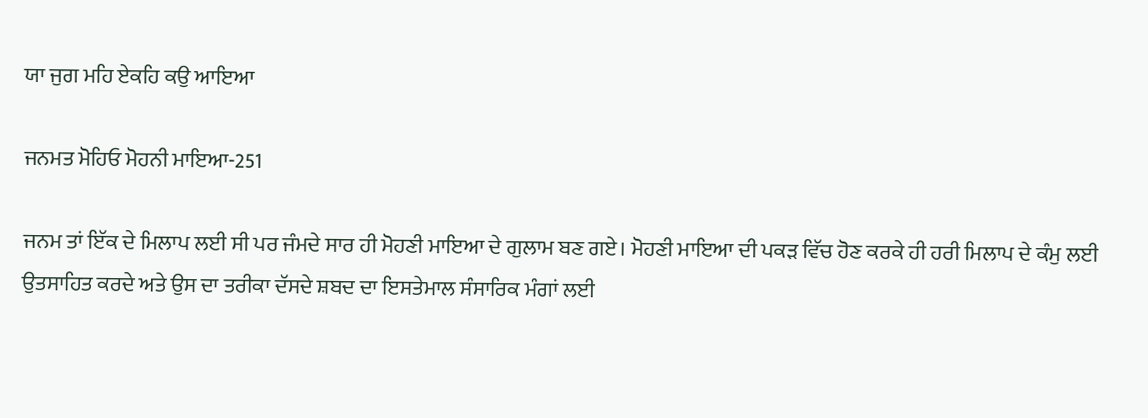ਯਾ ਜੁਗ ਮਹਿ ਏਕਹਿ ਕਉ ਆਇਆ

ਜਨਮਤ ਮੋਹਿਓ ਮੋਹਨੀ ਮਾਇਆ-251

ਜਨਮ ਤਾਂ ਇੱਕ ਦੇ ਮਿਲਾਪ ਲਈ ਸੀ ਪਰ ਜੰਮਦੇ ਸਾਰ ਹੀ ਮੋਹਣੀ ਮਾਇਆ ਦੇ ਗੁਲਾਮ ਬਣ ਗਏ। ਮੋਹਣੀ ਮਾਇਆ ਦੀ ਪਕੜ ਵਿੱਚ ਹੋਣ ਕਰਕੇ ਹੀ ਹਰੀ ਮਿਲਾਪ ਦੇ ਕੰਮੁ ਲਈ ਉਤਸਾਹਿਤ ਕਰਦੇ ਅਤੇ ਉਸ ਦਾ ਤਰੀਕਾ ਦੱਸਦੇ ਸ਼ਬਦ ਦਾ ਇਸਤੇਮਾਲ ਸੰਸਾਰਿਕ ਮੰਗਾਂ ਲਈ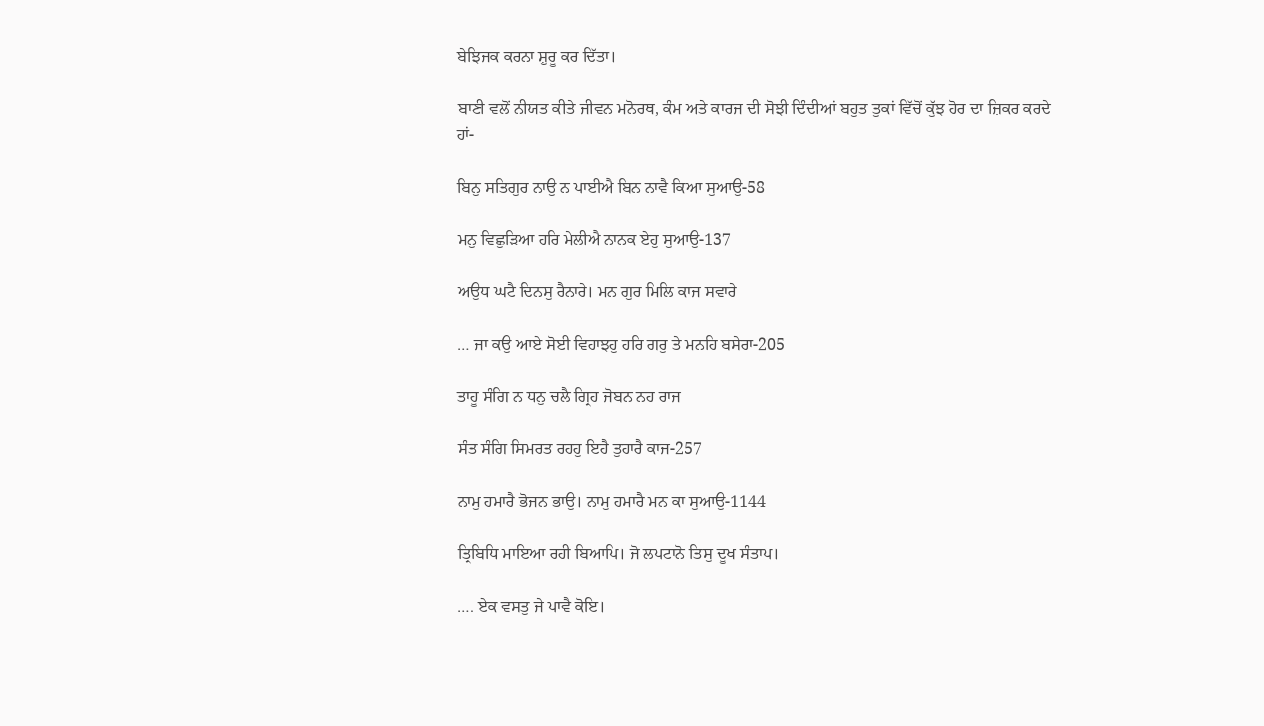ਬੇਝਿਜਕ ਕਰਨਾ ਸ਼ੁਰੂ ਕਰ ਦਿੱਤਾ।

ਬਾਣੀ ਵਲੋਂ ਨੀਯਤ ਕੀਤੇ ਜੀਵਨ ਮਨੋਰਥ, ਕੰਮ ਅਤੇ ਕਾਰਜ ਦੀ ਸੋਝੀ ਦਿੰਦੀਆਂ ਬਹੁਤ ਤੁਕਾਂ ਵਿੱਚੋਂ ਕੁੱਝ ਹੋਰ ਦਾ ਜ਼ਿਕਰ ਕਰਦੇ ਹਾਂ-

ਬਿਨੁ ਸਤਿਗੁਰ ਨਾਉ ਨ ਪਾਈਐ ਬਿਨ ਨਾਵੈ ਕਿਆ ਸੁਆਉ-58

ਮਨੁ ਵਿਛੁੜਿਆ ਹਰਿ ਮੇਲੀਐ ਨਾਨਕ ਏਹੁ ਸੁਆਉ-137

ਅਉਧ ਘਟੈ ਦਿਨਸੁ ਰੈਨਾਰੇ। ਮਨ ਗੁਰ ਮਿਲਿ ਕਾਜ ਸਵਾਰੇ

… ਜਾ ਕਉ ਆਏ ਸੋਈ ਵਿਹਾਝਹੁ ਹਰਿ ਗਰੁ ਤੇ ਮਨਹਿ ਬਸੇਰਾ-205

ਤਾਹੂ ਸੰਗਿ ਨ ਧਨੁ ਚਲੈ ਗ੍ਰਿਹ ਜੋਬਨ ਨਹ ਰਾਜ

ਸੰਤ ਸੰਗਿ ਸਿਮਰਤ ਰਹਹੁ ਇਹੈ ਤੁਹਾਰੈ ਕਾਜ-257

ਨਾਮੁ ਹਮਾਰੈ ਭੋਜਨ ਭਾਉ। ਨਾਮੁ ਹਮਾਰੈ ਮਨ ਕਾ ਸੁਆਉ-1144

ਤ੍ਰਿਬਿਧਿ ਮਾਇਆ ਰਹੀ ਬਿਆਪਿ। ਜੋ ਲਪਟਾਨੋ ਤਿਸੁ ਦੂਖ ਸੰਤਾਪ।

…. ਏਕ ਵਸਤੁ ਜੇ ਪਾਵੈ ਕੋਇ।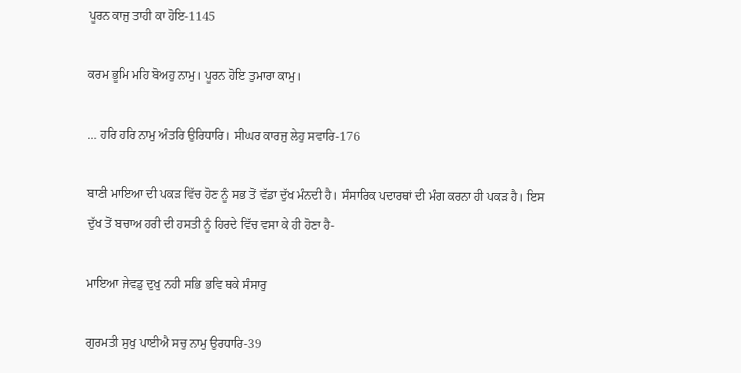ਪੂਰਨ ਕਾਜੁ ਤਾਹੀ ਕਾ ਹੋਇ-1145

ਕਰਮ ਭੂਮਿ ਮਹਿ ਬੋਅਹੁ ਨਾਮੁ। ਪੂਰਨ ਹੋਇ ਤੁਮਾਰਾ ਕਾਮੁ।

… ਹਰਿ ਹਰਿ ਨਾਮੁ ਅੰਤਰਿ ਉਰਿਧਾਰਿ। ਸੀਘਰ ਕਾਰਜੁ ਲੇਹੁ ਸਵਾਰਿ-176

ਬਾਣੀ ਮਾਇਆ ਦੀ ਪਕੜ ਵਿੱਚ ਹੋਣ ਨੂੰ ਸਭ ਤੋਂ ਵੱਡਾ ਦੁੱਖ ਮੰਨਦੀ ਹੈ। ਸੰਸਾਰਿਕ ਪਦਾਰਥਾਂ ਦੀ ਮੰਗ ਕਰਨਾ ਹੀ ਪਕੜ ਹੈ। ਇਸ ਦੁੱਖ ਤੋਂ ਬਚਾਅ ਹਰੀ ਦੀ ਹਸਤੀ ਨੂੰ ਹਿਰਦੇ ਵਿੱਚ ਵਸਾ ਕੇ ਹੀ ਹੋਣਾ ਹੈ-

ਮਾਇਆ ਜੇਵਡੁ ਦੁਖੁ ਨਹੀ ਸਭਿ ਭਵਿ ਥਕੇ ਸੰਸਾਰੁ

ਗੁਰਮਤੀ ਸੁਖੁ ਪਾਈਐ ਸਚੁ ਨਾਮੁ ਉਰਧਾਰਿ-39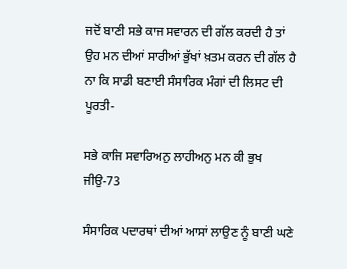ਜਦੋਂ ਬਾਣੀ ਸਭੇ ਕਾਜ ਸਵਾਰਨ ਦੀ ਗੱਲ ਕਰਦੀ ਹੈ ਤਾਂ ਉਹ ਮਨ ਦੀਆਂ ਸਾਰੀਆਂ ਭੁੱਖਾਂ ਖ਼ਤਮ ਕਰਨ ਦੀ ਗੱਲ ਹੈ ਨਾ ਕਿ ਸਾਡੀ ਬਣਾਈ ਸੰਸਾਰਿਕ ਮੰਗਾਂ ਦੀ ਲਿਸਟ ਦੀ ਪੂਰਤੀ-

ਸਭੇ ਕਾਜਿ ਸਵਾਰਿਅਨੁ ਲਾਹੀਅਨੁ ਮਨ ਕੀ ਭੁਖ ਜੀਉ-73

ਸੰਸਾਰਿਕ ਪਦਾਰਥਾਂ ਦੀਆਂ ਆਸਾਂ ਲਾਉਣ ਨੂੰ ਬਾਣੀ ਘਣੇ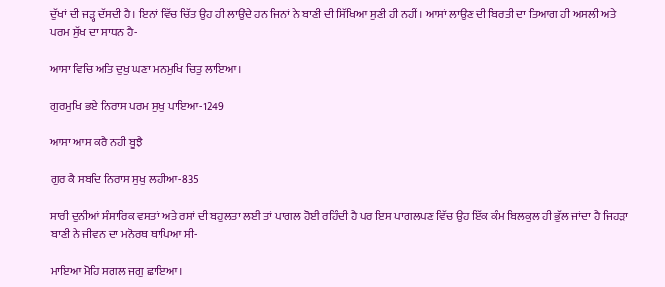ਦੁੱਖਾਂ ਦੀ ਜੜ੍ਹ ਦੱਸਦੀ ਹੈ। ਇਨਾਂ ਵਿੱਚ ਚਿੱਤ ਉਹ ਹੀ ਲਾਉਂਦੇ ਹਨ ਜਿਨਾਂ ਨੇ ਬਾਣੀ ਦੀ ਸਿੱਖਿਆ ਸੁਣੀ ਹੀ ਨਹੀਂ। ਆਸਾਂ ਲਾਉਣ ਦੀ ਬਿਰਤੀ ਦਾ ਤਿਆਗ ਹੀ ਅਸਲੀ ਅਤੇ ਪਰਮ ਸੁੱਖ ਦਾ ਸਾਧਨ ਹੈ-

ਆਸਾ ਵਿਚਿ ਅਤਿ ਦੁਖੁ ਘਣਾ ਮਨਮੁਖਿ ਚਿਤੁ ਲਾਇਆ।

ਗੁਰਮੁਖਿ ਭਏ ਨਿਰਾਸ ਪਰਮ ਸੁਖੁ ਪਾਇਆ-1249

ਆਸਾ ਆਸ ਕਰੈ ਨਹੀ ਬੂਝੈ

ਗੁਰ ਕੈ ਸਬਦਿ ਨਿਰਾਸ ਸੁਖੁ ਲਹੀਆ-835

ਸਾਰੀ ਦੁਨੀਆਂ ਸੰਸਾਰਿਕ ਵਸਤਾਂ ਅਤੇ ਰਸਾਂ ਦੀ ਬਹੁਲਤਾ ਲਈ ਤਾਂ ਪਾਗਲ ਹੋਈ ਰਹਿੰਦੀ ਹੈ ਪਰ ਇਸ ਪਾਗਲਪਣ ਵਿੱਚ ਉਹ ਇੱਕ ਕੰਮ ਬਿਲਕੁਲ ਹੀ ਭੁੱਲ ਜਾਂਦਾ ਹੈ ਜਿਹੜਾ ਬਾਣੀ ਨੇ ਜੀਵਨ ਦਾ ਮਨੋਰਥ ਥਾਪਿਆ ਸੀ-

ਮਾਇਆ ਮੋਹਿ ਸਗਲ ਜਗੁ ਛਾਇਆ।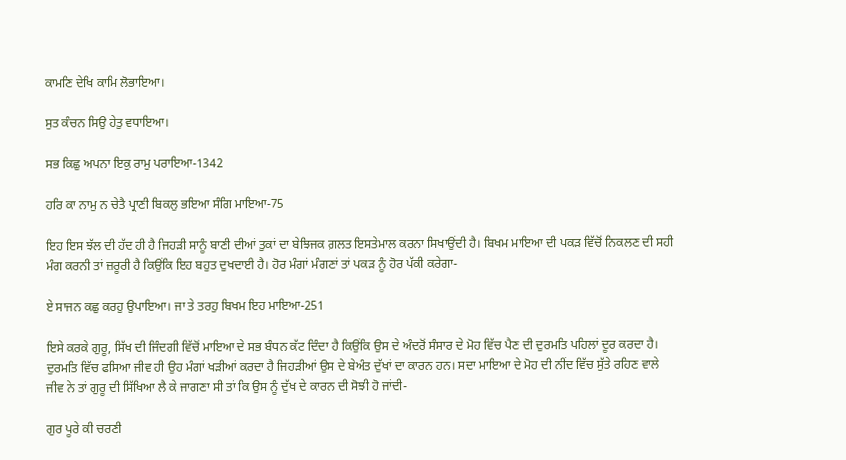ਕਾਮਣਿ ਦੇਖਿ ਕਾਮਿ ਲੋਭਾਇਆ।

ਸੁਤ ਕੰਚਨ ਸਿਉ ਹੇਤੁ ਵਧਾਇਆ।

ਸਭ ਕਿਛੁ ਅਪਨਾ ਇਕੁ ਰਾਮੁ ਪਰਾਇਆ-1342

ਹਰਿ ਕਾ ਨਾਮੁ ਨ ਚੇਤੈ ਪ੍ਰਾਣੀ ਬਿਕਲੁ ਭਇਆ ਸੰਗਿ ਮਾਇਆ-75

ਇਹ ਇਸ ਝੱਲ ਦੀ ਹੱਦ ਹੀ ਹੈ ਜਿਹੜੀ ਸਾਨੂੰ ਬਾਣੀ ਦੀਆਂ ਤੁਕਾਂ ਦਾ ਬੇਝਿਜਕ ਗ਼ਲਤ ਇਸਤੇਮਾਲ ਕਰਨਾ ਸਿਖਾਉਂਦੀ ਹੈ। ਬਿਖਮ ਮਾਇਆ ਦੀ ਪਕੜ ਵਿੱਚੋਂ ਨਿਕਲਣ ਦੀ ਸਹੀ ਮੰਗ ਕਰਨੀ ਤਾਂ ਜ਼ਰੂਰੀ ਹੈ ਕਿਉਂਕਿ ਇਹ ਬਹੁਤ ਦੁਖਦਾਈ ਹੈ। ਹੋਰ ਮੰਗਾਂ ਮੰਗਣਾਂ ਤਾਂ ਪਕੜ ਨੂੰ ਹੋਰ ਪੱਕੀ ਕਰੇਗਾ-

ਏ ਸਾਜਨ ਕਛੁ ਕਰਹੁ ਉਪਾਇਆ। ਜਾ ਤੇ ਤਰਹੁ ਬਿਖਮ ਇਹ ਮਾਇਆ-251

ਇਸੇ ਕਰਕੇ ਗੁਰੂ, ਸਿੱਖ ਦੀ ਜਿੰਦਗੀ ਵਿੱਚੋਂ ਮਾਇਆ ਦੇ ਸਭ ਬੰਧਨ ਕੱਟ ਦਿੰਦਾ ਹੈ ਕਿਉਂਕਿ ਉਸ ਦੇ ਅੰਦਰੋਂ ਸੰਸਾਰ ਦੇ ਮੋਹ ਵਿੱਚ ਪੈਣ ਦੀ ਦੁਰਮਤਿ ਪਹਿਲਾਂ ਦੂਰ ਕਰਦਾ ਹੈ। ਦੁਰਮਤਿ ਵਿੱਚ ਫਸਿਆ ਜੀਵ ਹੀ ਉਹ ਮੰਗਾਂ ਖੜੀਆਂ ਕਰਦਾ ਹੈ ਜਿਹੜੀਆਂ ਉਸ ਦੇ ਬੇਅੰਤ ਦੁੱਖਾਂ ਦਾ ਕਾਰਨ ਹਨ। ਸਦਾ ਮਾਇਆ ਦੇ ਮੋਹ ਦੀ ਨੀਂਦ ਵਿੱਚ ਸੁੱਤੇ ਰਹਿਣ ਵਾਲੇ ਜੀਵ ਨੇ ਤਾਂ ਗੁਰੂ ਦੀ ਸਿੱਖਿਆ ਲੈ ਕੇ ਜਾਗਣਾ ਸੀ ਤਾਂ ਕਿ ਉਸ ਨੂੰ ਦੁੱਖ ਦੇ ਕਾਰਨ ਦੀ ਸੋਝੀ ਹੋ ਜਾਂਦੀ-

ਗੁਰ ਪੂਰੇ ਕੀ ਚਰਣੀ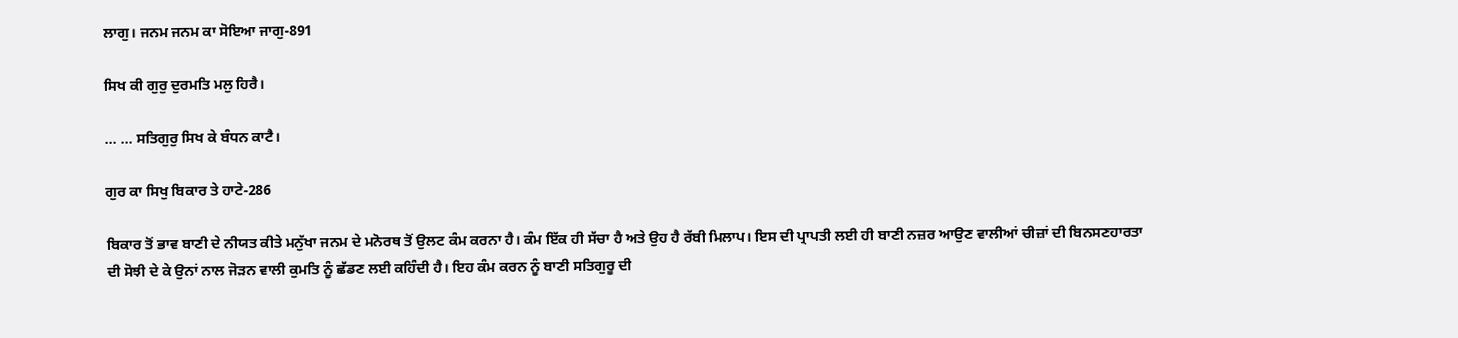ਲਾਗੁ। ਜਨਮ ਜਨਮ ਕਾ ਸੋਇਆ ਜਾਗੁ-891

ਸਿਖ ਕੀ ਗੁਰੁ ਦੁਰਮਤਿ ਮਲੁ ਹਿਰੈ।

… … ਸਤਿਗੁਰੁ ਸਿਖ ਕੇ ਬੰਧਨ ਕਾਟੈ।

ਗੁਰ ਕਾ ਸਿਖੁ ਬਿਕਾਰ ਤੇ ਹਾਟੇ-286

ਬਿਕਾਰ ਤੋਂ ਭਾਵ ਬਾਣੀ ਦੇ ਨੀਯਤ ਕੀਤੇ ਮਨੁੱਖਾ ਜਨਮ ਦੇ ਮਨੋਰਥ ਤੋਂ ਉਲਟ ਕੰਮ ਕਰਨਾ ਹੈ। ਕੰਮ ਇੱਕ ਹੀ ਸੱਚਾ ਹੈ ਅਤੇ ਉਹ ਹੈ ਰੱਬੀ ਮਿਲਾਪ। ਇਸ ਦੀ ਪ੍ਰਾਪਤੀ ਲਈ ਹੀ ਬਾਣੀ ਨਜ਼ਰ ਆਉਣ ਵਾਲੀਆਂ ਚੀਜ਼ਾਂ ਦੀ ਬਿਨਸਣਹਾਰਤਾ ਦੀ ਸੋਝੀ ਦੇ ਕੇ ਉਨਾਂ ਨਾਲ ਜੋੜਨ ਵਾਲੀ ਕੁਮਤਿ ਨੂੰ ਛੱਡਣ ਲਈ ਕਹਿੰਦੀ ਹੈ। ਇਹ ਕੰਮ ਕਰਨ ਨੂੰ ਬਾਣੀ ਸਤਿਗੁਰੂ ਦੀ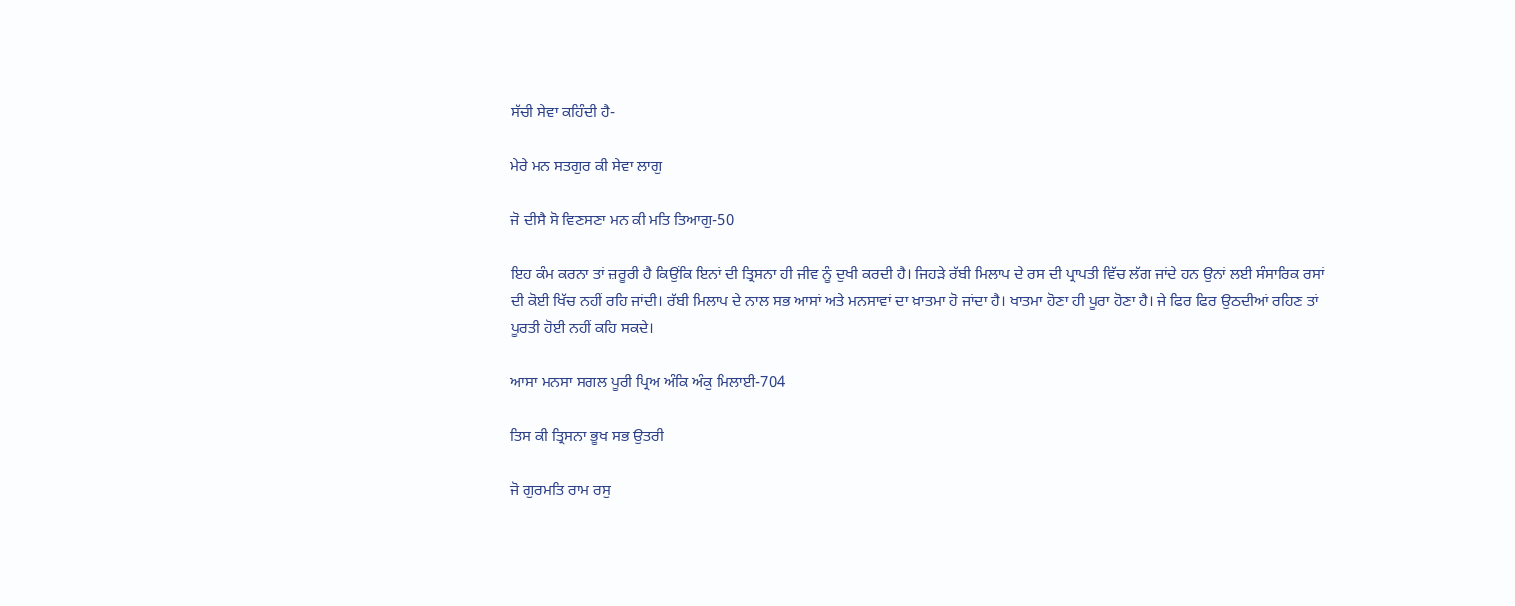ਸੱਚੀ ਸੇਵਾ ਕਹਿੰਦੀ ਹੈ-

ਮੇਰੇ ਮਨ ਸਤਗੁਰ ਕੀ ਸੇਵਾ ਲਾਗੁ

ਜੋ ਦੀਸੈ ਸੋ ਵਿਣਸਣਾ ਮਨ ਕੀ ਮਤਿ ਤਿਆਗੁ-50

ਇਹ ਕੰਮ ਕਰਨਾ ਤਾਂ ਜ਼ਰੂਰੀ ਹੈ ਕਿਉਂਕਿ ਇਨਾਂ ਦੀ ਤ੍ਰਿਸਨਾ ਹੀ ਜੀਵ ਨੂੰ ਦੁਖੀ ਕਰਦੀ ਹੈ। ਜਿਹੜੇ ਰੱਬੀ ਮਿਲਾਪ ਦੇ ਰਸ ਦੀ ਪ੍ਰਾਪਤੀ ਵਿੱਚ ਲੱਗ ਜਾਂਦੇ ਹਨ ਉਨਾਂ ਲਈ ਸੰਸਾਰਿਕ ਰਸਾਂ ਦੀ ਕੋਈ ਖਿੱਚ ਨਹੀਂ ਰਹਿ ਜਾਂਦੀ। ਰੱਬੀ ਮਿਲਾਪ ਦੇ ਨਾਲ ਸਭ ਆਸਾਂ ਅਤੇ ਮਨਸਾਵਾਂ ਦਾ ਖ਼ਾਤਮਾ ਹੋ ਜਾਂਦਾ ਹੈ। ਖਾਤਮਾ ਹੋਣਾ ਹੀ ਪੂਰਾ ਹੋਣਾ ਹੈ। ਜੇ ਫਿਰ ਫਿਰ ਉਠਦੀਆਂ ਰਹਿਣ ਤਾਂ ਪੂਰਤੀ ਹੋਈ ਨਹੀਂ ਕਹਿ ਸਕਦੇ।

ਆਸਾ ਮਨਸਾ ਸਗਲ ਪੂਰੀ ਪ੍ਰਿਅ ਅੰਕਿ ਅੰਕੁ ਮਿਲਾਈ-704

ਤਿਸ ਕੀ ਤ੍ਰਿਸਨਾ ਭੂਖ ਸਭ ਉਤਰੀ

ਜੋ ਗੁਰਮਤਿ ਰਾਮ ਰਸੁ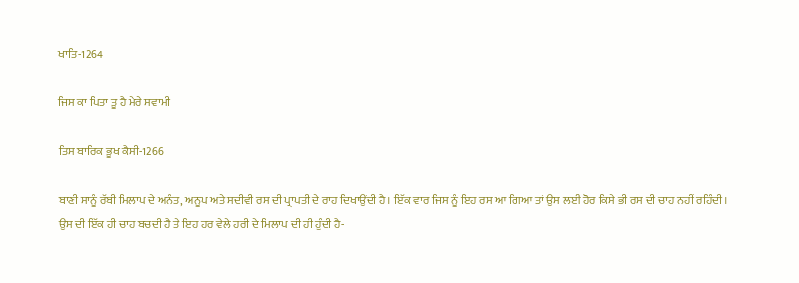ਖਾਤਿ-1264

ਜਿਸ ਕਾ ਪਿਤਾ ਤੂ ਹੈ ਮੇਰੇ ਸਵਾਮੀ

ਤਿਸ ਬਾਰਿਕ ਭੂਖ ਕੈਸੀ-1266

ਬਾਣੀ ਸਾਨੂੰ ਰੱਬੀ ਮਿਲਾਪ ਦੇ ਅਨੰਤ, ਅਨੂਪ ਅਤੇ ਸਦੀਵੀ ਰਸ ਦੀ ਪ੍ਰਾਪਤੀ ਦੇ ਰਾਹ ਦਿਖਾਉਂਦੀ ਹੈ। ਇੱਕ ਵਾਰ ਜਿਸ ਨੂੰ ਇਹ ਰਸ ਆ ਗਿਆ ਤਾਂ ਉਸ ਲਈ ਹੋਰ ਕਿਸੇ ਭੀ ਰਸ ਦੀ ਚਾਹ ਨਹੀਂ ਰਹਿੰਦੀ। ਉਸ ਦੀ ਇੱਕ ਹੀ ਚਾਹ ਬਚਦੀ ਹੈ ਤੇ ਇਹ ਹਰ ਵੇਲੇ ਹਰੀ ਦੇ ਮਿਲਾਪ ਦੀ ਹੀ ਹੁੰਦੀ ਹੈ-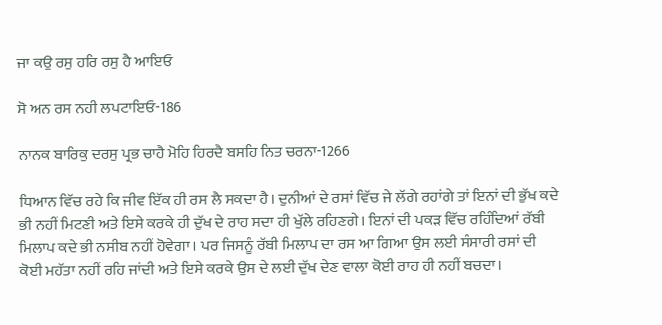ਜਾ ਕਉ ਰਸੁ ਹਰਿ ਰਸੁ ਹੈ ਆਇਓ

ਸੋ ਅਨ ਰਸ ਨਹੀ ਲਪਟਾਇਓ-186

ਨਾਨਕ ਬਾਰਿਕੁ ਦਰਸੁ ਪ੍ਰਭ ਚਾਹੈ ਮੋਹਿ ਹਿਰਦੈ ਬਸਹਿ ਨਿਤ ਚਰਨਾ-1266

ਧਿਆਨ ਵਿੱਚ ਰਹੇ ਕਿ ਜੀਵ ਇੱਕ ਹੀ ਰਸ ਲੈ ਸਕਦਾ ਹੈ। ਦੁਨੀਆਂ ਦੇ ਰਸਾਂ ਵਿੱਚ ਜੇ ਲੱਗੇ ਰਹਾਂਗੇ ਤਾਂ ਇਨਾਂ ਦੀ ਭੁੱਖ ਕਦੇ ਭੀ ਨਹੀਂ ਮਿਟਣੀ ਅਤੇ ਇਸੇ ਕਰਕੇ ਹੀ ਦੁੱਖ ਦੇ ਰਾਹ ਸਦਾ ਹੀ ਖੁੱਲੇ ਰਹਿਣਗੇ। ਇਨਾਂ ਦੀ ਪਕੜ ਵਿੱਚ ਰਹਿੰਦਿਆਂ ਰੱਬੀ ਮਿਲਾਪ ਕਦੇ ਭੀ ਨਸੀਬ ਨਹੀਂ ਹੋਵੇਗਾ। ਪਰ ਜਿਸਨੂੰ ਰੱਬੀ ਮਿਲਾਪ ਦਾ ਰਸ ਆ ਗਿਆ ਉਸ ਲਈ ਸੰਸਾਰੀ ਰਸਾਂ ਦੀ ਕੋਈ ਮਹੱਤਾ ਨਹੀਂ ਰਹਿ ਜਾਂਦੀ ਅਤੇ ਇਸੇ ਕਰਕੇ ਉਸ ਦੇ ਲਈ ਦੁੱਖ ਦੇਣ ਵਾਲਾ ਕੋਈ ਰਾਹ ਹੀ ਨਹੀਂ ਬਚਦਾ।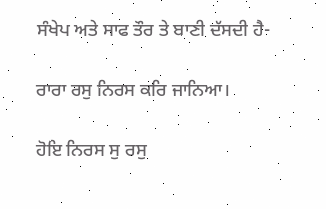ਸੰਖੇਪ ਅਤੇ ਸਾਫ ਤੌਰ ਤੇ ਬਾਣੀ ਦੱਸਦੀ ਹੈ-

ਰਾਰਾ ਰਸੁ ਨਿਰਸ ਕਰਿ ਜਾਨਿਆ।

ਹੋਇ ਨਿਰਸ ਸੁ ਰਸੁ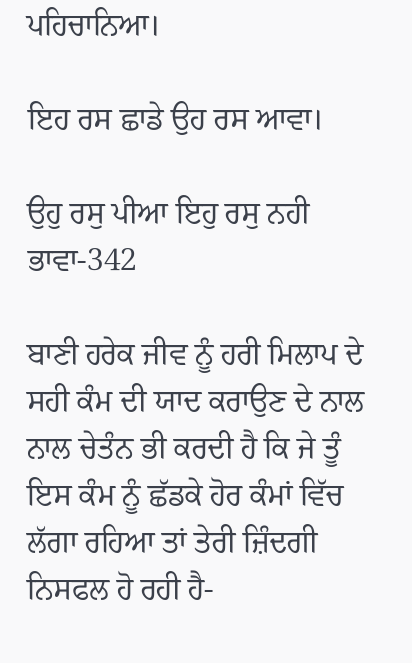ਪਹਿਚਾਨਿਆ।

ਇਹ ਰਸ ਛਾਡੇ ਉਹ ਰਸ ਆਵਾ।

ਉਹੁ ਰਸੁ ਪੀਆ ਇਹੁ ਰਸੁ ਨਹੀ ਭਾਵਾ-342

ਬਾਣੀ ਹਰੇਕ ਜੀਵ ਨੂੰ ਹਰੀ ਮਿਲਾਪ ਦੇ ਸਹੀ ਕੰਮ ਦੀ ਯਾਦ ਕਰਾਉਣ ਦੇ ਨਾਲ ਨਾਲ ਚੇਤੰਨ ਭੀ ਕਰਦੀ ਹੈ ਕਿ ਜੇ ਤੂੰ ਇਸ ਕੰਮ ਨੂੰ ਛੱਡਕੇ ਹੋਰ ਕੰਮਾਂ ਵਿੱਚ ਲੱਗਾ ਰਹਿਆ ਤਾਂ ਤੇਰੀ ਜ਼ਿੰਦਗੀ ਨਿਸਫਲ ਹੋ ਰਹੀ ਹੈ-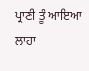ਪ੍ਰਾਣੀ ਤੂੰ ਆਇਆ ਲਾਹਾ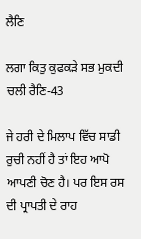ਲੈਣਿ

ਲਗਾ ਕਿਤੁ ਕੁਫਕੜੇ ਸਭ ਮੁਕਦੀ ਚਲੀ ਰੈਣਿ-43

ਜੇ ਹਰੀ ਦੇ ਮਿਲਾਪ ਵਿੱਚ ਸਾਡੀ ਰੁਚੀ ਨਹੀਂ ਹੈ ਤਾਂ ਇਹ ਆਪੋ ਆਪਣੀ ਚੋਣ ਹੈ। ਪਰ ਇਸ ਰਸ ਦੀ ਪ੍ਰਾਪਤੀ ਦੇ ਰਾਹ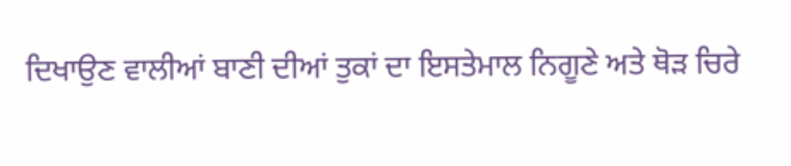ਦਿਖਾਉਣ ਵਾਲੀਆਂ ਬਾਣੀ ਦੀਆਂ ਤੁਕਾਂ ਦਾ ਇਸਤੇਮਾਲ ਨਿਗੂਣੇ ਅਤੇ ਥੋੜ ਚਿਰੇ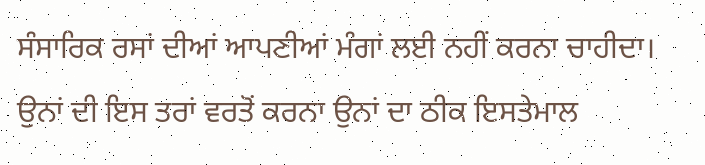ਸੰਸਾਰਿਕ ਰਸਾਂ ਦੀਆਂ ਆਪਣੀਆਂ ਮੰਗਾਂ ਲਈ ਨਹੀਂ ਕਰਨਾ ਚਾਹੀਦਾ। ਉਨਾਂ ਦੀ ਇਸ ਤਰਾਂ ਵਰਤੋਂ ਕਰਨਾ ਉਨਾਂ ਦਾ ਠੀਕ ਇਸਤੇਮਾਲ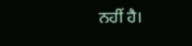ਨਹੀਂ ਹੈ।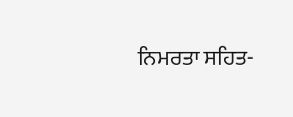ਨਿਮਰਤਾ ਸਹਿਤ-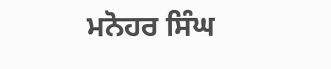ਮਨੋਹਰ ਸਿੰਘ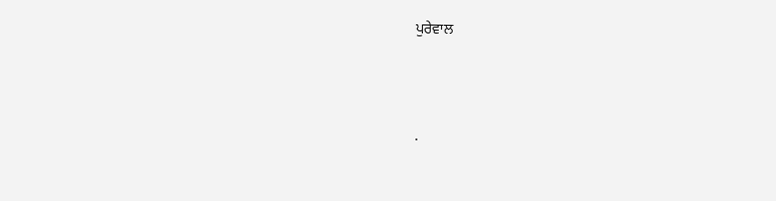ਪੁਰੇਵਾਲ




.